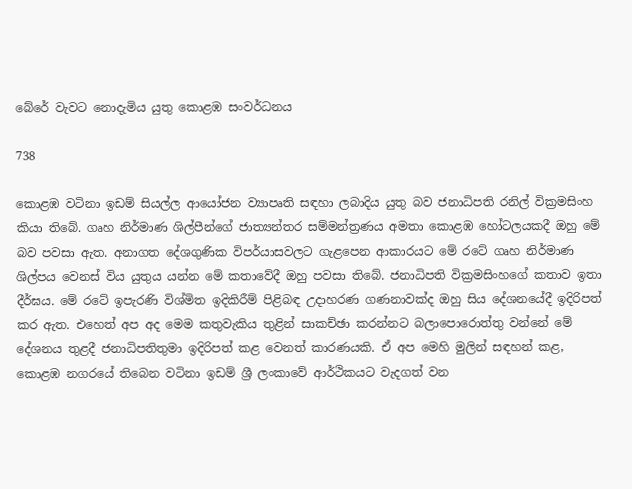බේරේ වැවට නොදැමිය යුතු කොළඹ සංවර්ධනය

738

කොළඹ වටිනා ඉඩම් සියල්ල ආයෝජන ව්‍යාපෘති සඳහා ලබාදිය යුතු බව ජනාධිපති රනිල් වික්‍රමසිංහ කියා තිබේ. ගෘහ නිර්මාණ ශිල්පීන්ගේ ජාත්‍යන්තර සම්මන්ත්‍රණය අමතා කොළඹ හෝටලයකදී ඔහු මේ බව පවසා ඇත. අනාගත දේශගුණික විපර්යාසවලට ගැළපෙන ආකාරයට මේ රටේ ගෘහ නිර්මාණ ශිල්පය වෙනස් විය යුතුය යන්න මේ කතාවේදී ඔහු පවසා තිබේ. ජනාධිපති වික්‍රමසිංහගේ කතාව ඉතා දීර්ඝය. මේ රටේ ඉපැරණි විශ්මිත ඉදිකිරීම් පිළිබඳ උදාහරණ ගණනාවක්ද ඔහු සිය දේශනයේදී ඉදිරිපත් කර ඇත. එහෙත් අප අද මෙම කතුවැකිය තුළින් සාකච්ඡා කරන්නට බලාපොරොත්තු වන්නේ මේ දේශනය තුළදී ජනාධිපතිතුමා ඉදිරිපත් කළ වෙනත් කාරණයකි. ඒ අප මෙහි මුලින් සඳහන් කළ, කොළඹ නගරයේ තිබෙන වටිනා ඉඩම් ශ්‍රී ලංකාවේ ආර්ථිකයට වැදගත් වන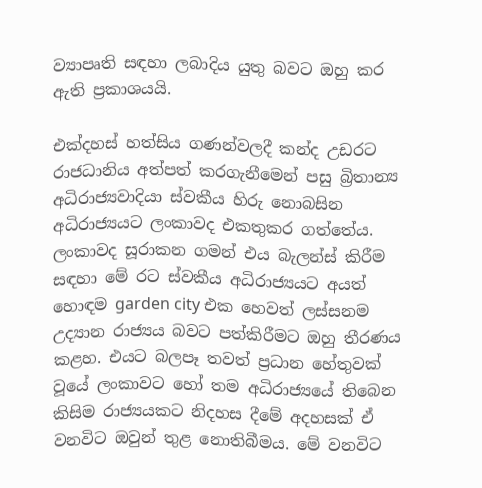ව්‍යාපෘති සඳහා ලබාදිය යුතු බවට ඔහු කර ඇති ප්‍රකාශයයි.

එක්දහස් හත්සිය ගණන්වලදී කන්ද උඩරට රාජධානිය අත්පත් කරගැනීමෙන් පසු බ්‍රිතාන්‍ය අධිරාජ්‍යවාදියා ස්වකීය හිරු නොබසින අධිරාජ්‍යයට ලංකාවද එකතුකර ගත්තේය. ලංකාවද සූරාකන ගමන් එය බැලන්ස් කිරීම සඳහා මේ රට ස්වකීය අධිරාජ්‍යයට අයත් හොඳම garden city එක හෙවත් ලස්සනම උද්‍යාන රාජ්‍යය බවට පත්කිරීමට ඔහු තීරණය කළහ. එයට බලපෑ තවත් ප්‍රධාන හේතුවක් වූයේ ලංකාවට හෝ තම අධිරාජ්‍යයේ තිබෙන කිසිම රාජ්‍යයකට නිදහස දීමේ අදහසක් ඒ වනවිට ඔවුන් තුළ නොතිබීමය. මේ වනවිට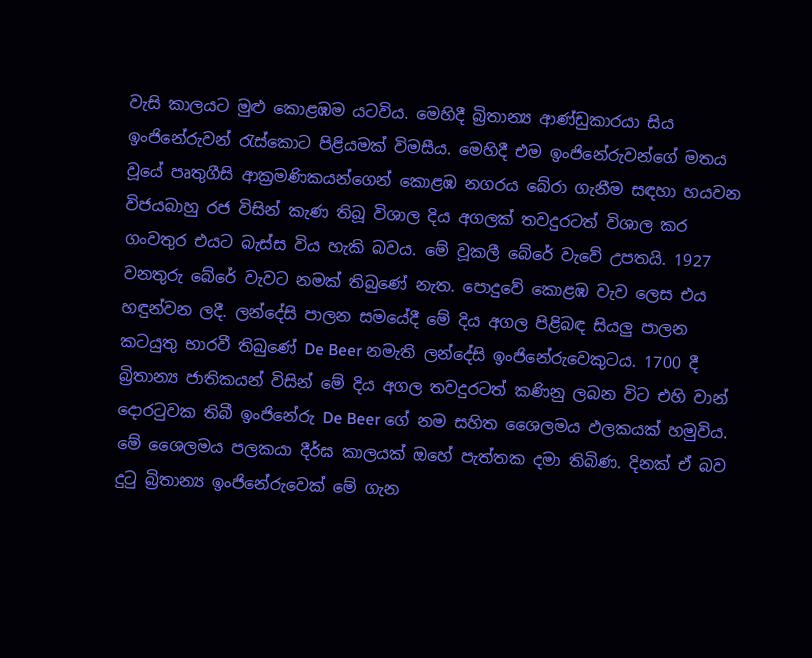වැසි කාලයට මුළු කොළඹම යටවිය. මෙහිදී බ්‍රිතාන්‍ය ආණ්ඩුකාරයා සිය ඉංජිනේරුවන් රැස්කොට පිළියමක් විමසීය. මෙහිදී එම ඉංජිනේරුවන්ගේ මතය වූයේ පෘතුගීසි ආක්‍රමණිකයන්ගෙන් කොළඹ නගරය බේරා ගැනීම සඳහා හයවන විජයබාහු රජ විසින් කැණ තිබූ විශාල දිය අගලක් තවදුරටත් විශාල කර ගංවතුර එයට බැස්ස විය හැකි බවය. මේ වූකලී බේරේ වැවේ උපතයි. 1927 වනතුරු බේරේ වැවට නමක් තිබුණේ නැත. පොදුවේ කොළඹ වැව ලෙස එය හඳුන්වන ලදී. ලන්දේසි පාලන සමයේදී මේ දිය අගල පිළිබඳ සියලු පාලන කටයුතු භාරවී තිබුණේ De Beer නමැති ලන්දේසි ඉංජිනේරුවෙකුටය. 1700 දී බ්‍රිතාන්‍ය ජාතිකයන් විසින් මේ දිය අගල තවදුරටත් කණිනු ලබන විට එහි වාන් දොරටුවක තිබී ඉංජිනේරු De Beer ගේ නම සහිත ශෛලමය ඵලකයක් හමුවිය. මේ ශෛලමය පලකයා දීර්ඝ කාලයක් ඔහේ පැත්තක දමා තිබිණ. දිනක් ඒ බව දුටු බ්‍රිතාන්‍ය ඉංජිනේරුවෙක් මේ ගැන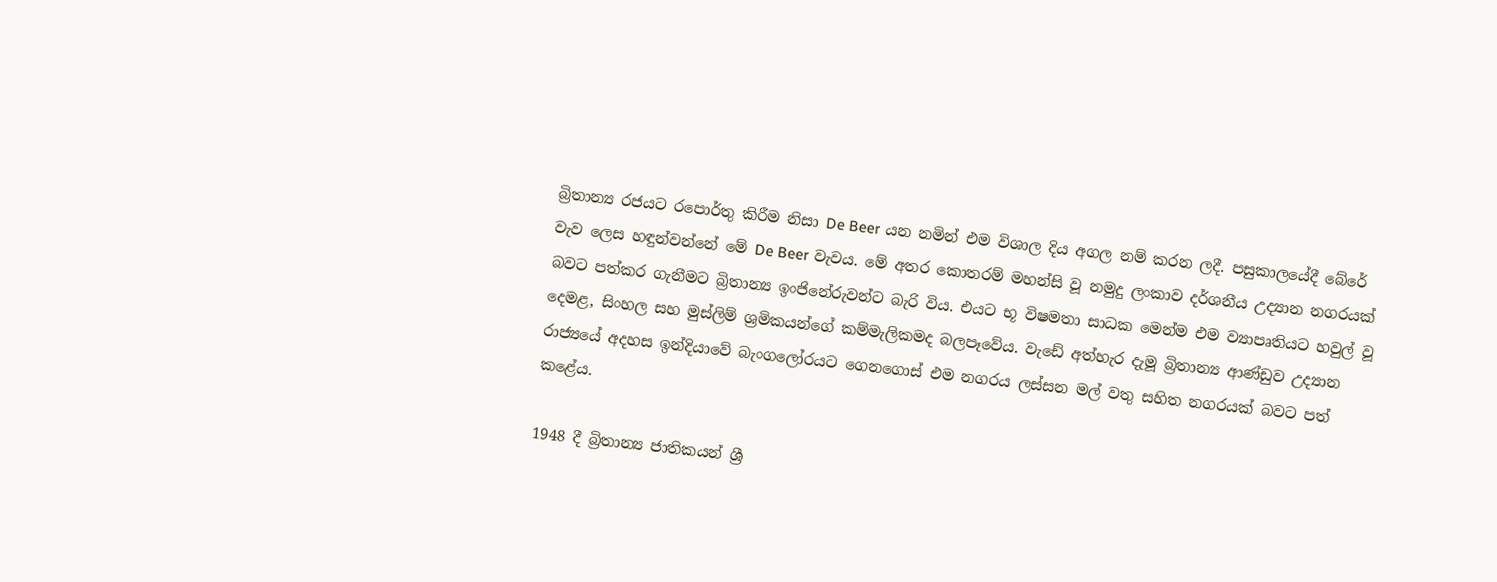බ්‍රිතාන්‍ය රජයට රපොර්තු කිරීම නිසා De Beer යන නමින් එම විශාල දිය අගල නම් කරන ලදී. පසුකාලයේදී බේරේ වැව ලෙස හඳුන්වන්නේ මේ De Beer වැවය. මේ අතර කොතරම් මහන්සි වූ නමුදු ලංකාව දර්ශනීය උද්‍යාන නගරයක් බවට පත්කර ගැනීමට බ්‍රිතාන්‍ය ඉංජිනේරුවන්ට බැරි විය. එයට භූ විෂමතා සාධක මෙන්ම එම ව්‍යාපෘතියට හවුල් වූ දෙමළ, සිංහල සහ මුස්ලිම් ශ්‍රමිකයන්ගේ කම්මැලිකමද බලපෑවේය. වැඩේ අත්හැර දැමූ බ්‍රිතාන්‍ය ආණ්ඩුව උද්‍යාන රාජ්‍යයේ අදහස ඉන්දියාවේ බැංගලෝරයට ගෙනගොස් එම නගරය ලස්සන මල් වතු සහිත නගරයක් බවට පත් කළේය.

1948 දී බ්‍රිතාන්‍ය ජාතිකයන් ශ්‍රී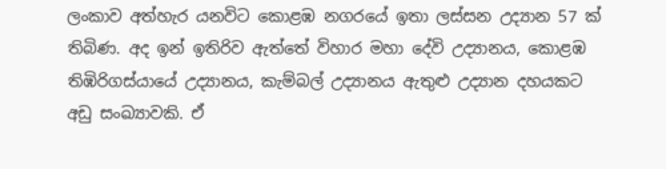ලංකාව අත්හැර යනවිට කොළඹ නගරයේ ඉතා ලස්සන උද්‍යාන 57 ක් තිබිණ. අද ඉන් ඉතිරිව ඇත්තේ විහාර මහා දේවි උද්‍යානය, කොළඹ තිඹිරිගස්යායේ උද්‍යානය, කැම්බල් උද්‍යානය ඇතුළු උද්‍යාන දහයකට අඩු සංඛ්‍යාවකි. ඒ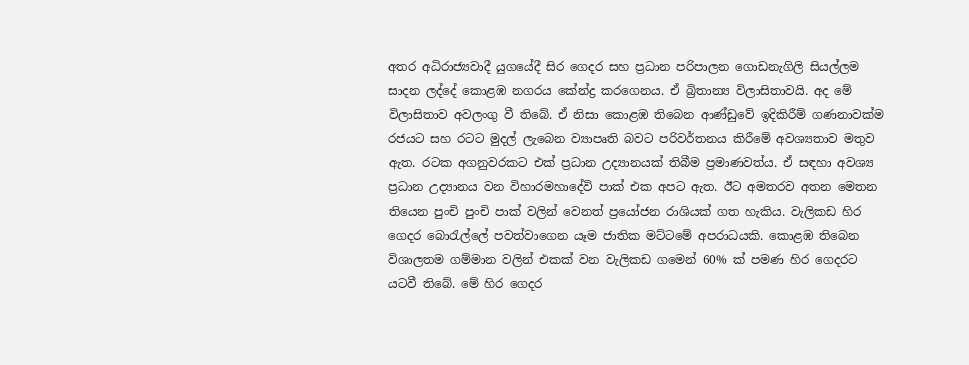අතර අධිරාජ්‍යවාදී යුගයේදී සිර ගෙදර සහ ප්‍රධාන පරිපාලන ගොඩනැගිලි සියල්ලම සාදන ලද්දේ කොළඹ නගරය කේන්ද්‍ර කරගෙනය. ඒ බ්‍රිතාන්‍ය විලාසිතාවයි. අද මේ විලාසිතාව අවලංගු වී තිබේ. ඒ නිසා කොළඹ තිබෙන ආණ්ඩුවේ ඉදිකිරීම් ගණනාවක්ම රජයට සහ රටට මුදල් ලැබෙන ව්‍යාපෘති බවට පරිවර්තනය කිරීමේ අවශ්‍යතාව මතුව ඇත. රටක අගනුවරකට එක් ප්‍රධාන උද්‍යානයක් තිබීම ප්‍රමාණවත්ය. ඒ සඳහා අවශ්‍ය ප්‍රධාන උද්‍යානය වන විහාරමහාදේවි පාක් එක අපට ඇත. ඊට අමතරව අතන මෙතන තියෙන පුංචි පුංචි පාක් වලින් වෙනත් ප්‍රයෝජන රාශියක් ගත හැකිය. වැලිකඩ හිර ගෙදර බොරැල්ලේ පවත්වාගෙන යෑම ජාතික මට්ටමේ අපරාධයකි. කොළඹ තිබෙන විශාලතම ගම්මාන වලින් එකක් වන වැලිකඩ ගමෙන් 60% ක් පමණ හිර ගෙදරට යටවී තිබේ. මේ හිර ගෙදර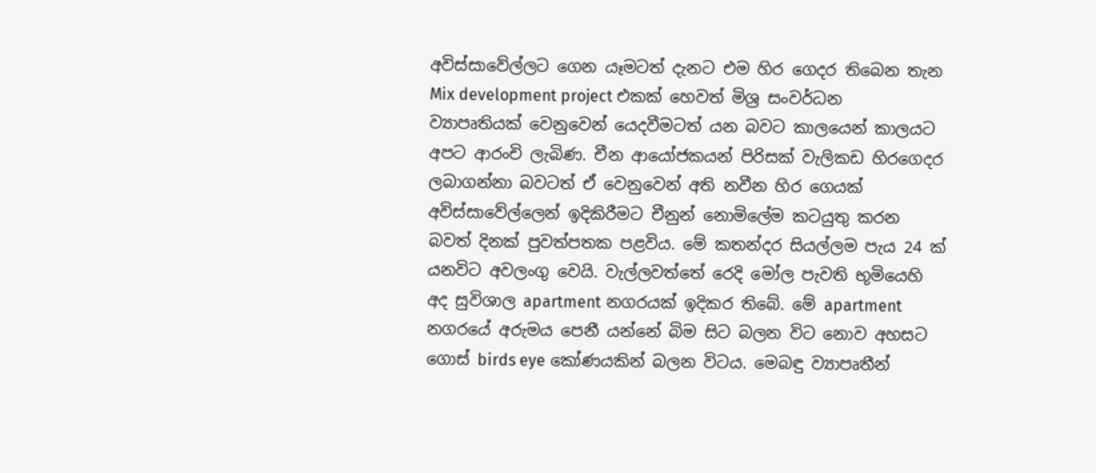අවිස්සාවේල්ලට ගෙන යෑමටත් දැනට එම හිර ගෙදර තිබෙන තැන Mix development project එකක් හෙවත් මිශ්‍ර සංවර්ධන ව්‍යාපෘතියක් වෙනුවෙන් යෙදවීමටත් යන බවට කාලයෙන් කාලයට අපට ආරංචි ලැබිණ. චීන ආයෝජකයන් පිරිසක් වැලිකඩ හිරගෙදර ලබාගන්නා බවටත් ඒ වෙනුවෙන් අති නවීන හිර ගෙයක් අවිස්සාවේල්ලෙන් ඉදිකිරීමට චීනුන් නොමිලේම කටයුතු කරන බවත් දිනක් පුවත්පතක පළවිය. මේ කතන්දර සියල්ලම පැය 24 ක් යනවිට අවලංගු වෙයි. වැල්ලවත්තේ රෙදි මෝල පැවති භූමියෙහි අද සුවිශාල apartment නගරයක් ඉදිකර තිබේ. මේ apartment නගරයේ අරුමය පෙනී යන්නේ බිම සිට බලන විට නොව අහසට ගොස් birds eye කෝණයකින් බලන විටය. මෙබඳු ව්‍යාපෘතීන්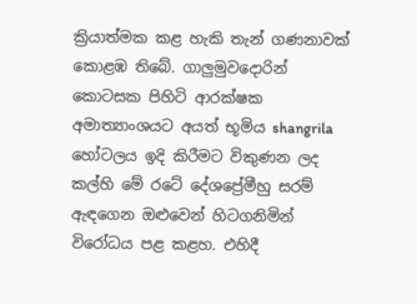ක්‍රියාත්මක කළ හැකි තැන් ගණනාවක් කොළඹ තිබේ. ගාලුමුවදොරින් කොටසක පිහිටි ආරක්ෂක අමාත්‍යාංශයට අයත් භූමිය shangrila හෝටලය ඉදි කිරීමට විකුණන ලද කල්හි මේ රටේ දේශප්‍රේමීහු සරම් ඇඳගෙන ඔළුවෙන් හිටගනිමින් විරෝධය පළ කළහ. එහිදී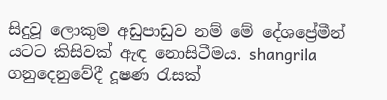සිදුවූ ලොකුම අඩුපාඩුව නම් මේ දේශප්‍රේමීන් යටට කිසිවක් ඇඳ නොසිටීමය. shangrila ගනුදෙනුවේදී දූෂණ රැසක්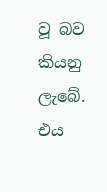වූ බව කියනු ලැබේ. එය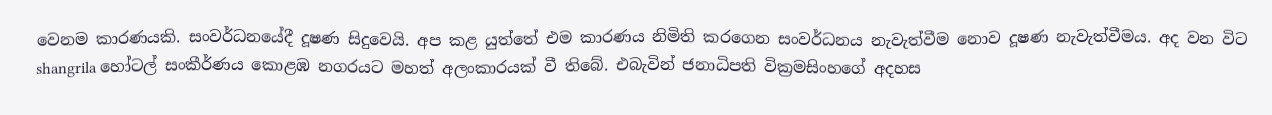වෙනම කාරණයකි. සංවර්ධනයේදී දූෂණ සිදුවෙයි. අප කළ යුත්තේ එම කාරණය නිමිති කරගෙන සංවර්ධනය නැවැත්වීම නොව දූෂණ නැවැත්වීමය. අද වන විට shangrila හෝටල් සංකීර්ණය කොළඹ නගරයට මහත් අලංකාරයක් වී තිබේ. එබැවින් ජනාධිපති වික්‍රමසිංහගේ අදහස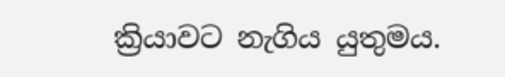ක්‍රියාවට නැගිය යුතුමය.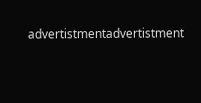advertistmentadvertistment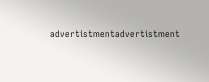advertistmentadvertistment